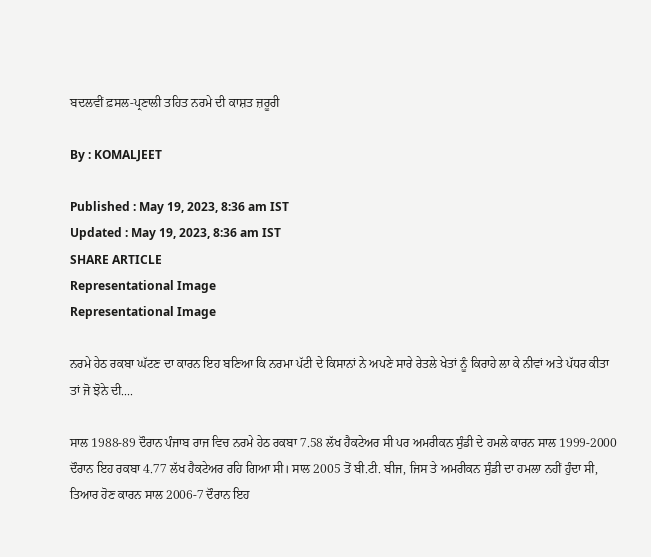ਬਦਲਵੀਂ ਫ਼ਸਲ-ਪ੍ਰਣਾਲੀ ਤਹਿਤ ਨਰਮੇ ਦੀ ਕਾਸ਼ਤ ਜ਼ਰੂਰੀ

By : KOMALJEET

Published : May 19, 2023, 8:36 am IST
Updated : May 19, 2023, 8:36 am IST
SHARE ARTICLE
Representational Image
Representational Image

ਨਰਮੇ ਹੇਠ ਰਕਬਾ ਘੱਟਣ ਦਾ ਕਾਰਨ ਇਹ ਬਣਿਆ ਕਿ ਨਰਮਾ ਪੱਟੀ ਦੇ ਕਿਸਾਨਾਂ ਨੇ ਅਪਣੇ ਸਾਰੇ ਰੇਤਲੇ ਖੇਤਾਂ ਨੂੰ ਕਿਰਾਹੇ ਲਾ ਕੇ ਨੀਵਾਂ ਅਤੇ ਪੱਧਰ ਕੀਤਾ ਤਾਂ ਜੋ ਝੋਨੇ ਦੀ....

ਸਾਲ 1988-89 ਦੌਰਾਨ ਪੰਜਾਬ ਰਾਜ ਵਿਚ ਨਰਮੇ ਹੇਠ ਰਕਬਾ 7.58 ਲੱਖ ਹੈਕਟੇਅਰ ਸੀ ਪਰ ਅਮਰੀਕਨ ਸੁੰਡੀ ਦੇ ਹਮਲੇ ਕਾਰਨ ਸਾਲ 1999-2000 ਦੌਰਾਨ ਇਹ ਰਕਬਾ 4.77 ਲੱਖ ਹੈਕਟੇਅਰ ਰਹਿ ਗਿਆ ਸੀ। ਸਾਲ 2005 ਤੋਂ ਬੀ.ਟੀ. ਬੀਜ, ਜਿਸ ਤੇ ਅਮਰੀਕਨ ਸੁੰਡੀ ਦਾ ਹਮਲਾ ਨਹੀਂ ਹੁੰਦਾ ਸੀ, ਤਿਆਰ ਹੋਣ ਕਾਰਨ ਸਾਲ 2006-7 ਦੌਰਾਨ ਇਹ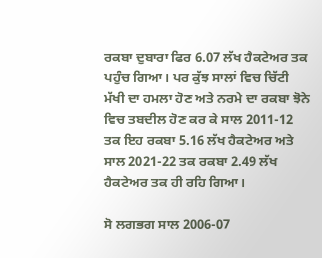ਰਕਬਾ ਦੁਬਾਰਾ ਫਿਰ 6.07 ਲੱਖ ਹੈਕਟੇਅਰ ਤਕ ਪਹੁੰਚ ਗਿਆ। ਪਰ ਕੁੱਝ ਸਾਲਾਂ ਵਿਚ ਚਿੱਟੀ ਮੱਖੀ ਦਾ ਹਮਲਾ ਹੋਣ ਅਤੇ ਨਰਮੇ ਦਾ ਰਕਬਾ ਝੋਨੇ ਵਿਚ ਤਬਦੀਲ ਹੋਣ ਕਰ ਕੇ ਸਾਲ 2011-12 ਤਕ ਇਹ ਰਕਬਾ 5.16 ਲੱਖ ਹੈਕਟੇਅਰ ਅਤੇ ਸਾਲ 2021-22 ਤਕ ਰਕਬਾ 2.49 ਲੱਖ ਹੈਕਟੇਅਰ ਤਕ ਹੀ ਰਹਿ ਗਿਆ।

ਸੋ ਲਗਭਗ ਸਾਲ 2006-07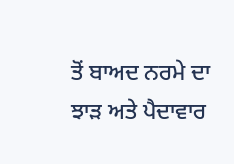ਤੋਂ ਬਾਅਦ ਨਰਮੇ ਦਾ ਝਾੜ ਅਤੇ ਪੈਦਾਵਾਰ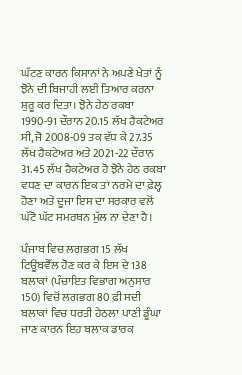ਘੱਟਣ ਕਾਰਨ ਕਿਸਾਨਾਂ ਨੇ ਅਪਣੇ ਖੇਤਾਂ ਨੂੰ ਝੋਨੇ ਦੀ ਬਿਜਾਹੀ ਲਈ ਤਿਆਰ ਕਰਨਾ ਸ਼ੁਰੂ ਕਰ ਦਿਤਾ। ਝੋਨੇ ਹੇਠ ਰਕਬਾ 1990-91 ਦੌਰਾਨ 20.15 ਲੱਖ ਹੈਕਟੇਅਰ ਸੀ, ਜੋ 2008-09 ਤਕ ਵੱਧ ਕੇ 27.35 ਲੱਖ ਹੈਕਟੇਅਰ ਅਤੇ 2021-22 ਦੌਰਾਨ 31.45 ਲੱਖ ਹੈਕਟੇਅਰ ਹੋ ਝੋਨੇ ਹੇਠ ਰਕਬਾ ਵਧਣ ਦਾ ਕਾਰਨ ਇਕ ਤਾਂ ਨਰਮੇ ਦਾ ਫ਼ੇਲ੍ਹ ਹੋਣਾ ਅਤੇ ਦੂਜਾ ਇਸ ਦਾ ਸਰਕਾਰ ਵਲੋਂ ਘੱਟੋ ਘੱਟ ਸਮਰਥਨ ਮੁੱਲ ਨਾ ਦੇਣਾ ਹੈ।

ਪੰਜਾਬ ਵਿਚ ਲਗਭਗ 15 ਲੱਖ ਟਿਊਬਵੈੱਲ ਹੋਣ ਕਰ ਕੇ ਇਸ ਦੇ 138 ਬਲਾਕਾਂ (ਪੰਚਾਇਤ ਵਿਭਾਗ ਅਨੁਸਾਰ 150) ਵਿਚੋਂ ਲਗਭਗ 80 ਫ਼ੀ ਸਦੀ ਬਲਾਕਾਂ ਵਿਚ ਧਰਤੀ ਹੇਠਲਾ ਪਾਣੀ ਡੂੰਘਾ ਜਾਣ ਕਾਰਨ ਇਹ ਬਲਾਕ ਡਾਰਕ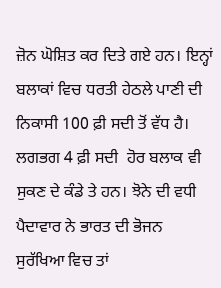ਜ਼ੋਨ ਘੋਸ਼ਿਤ ਕਰ ਦਿਤੇ ਗਏ ਹਨ। ਇਨ੍ਹਾਂ ਬਲਾਕਾਂ ਵਿਚ ਧਰਤੀ ਹੇਠਲੇ ਪਾਣੀ ਦੀ ਨਿਕਾਸੀ 100 ਫ਼ੀ ਸਦੀ ਤੋਂ ਵੱਧ ਹੈ। ਲਗਭਗ 4 ਫ਼ੀ ਸਦੀ  ਹੋਰ ਬਲਾਕ ਵੀ ਸੁਕਣ ਦੇ ਕੰਡੇ ਤੇ ਹਨ। ਝੋਨੇ ਦੀ ਵਧੀ ਪੈਦਾਵਾਰ ਨੇ ਭਾਰਤ ਦੀ ਭੋਜਨ ਸੁਰੱਖਿਆ ਵਿਚ ਤਾਂ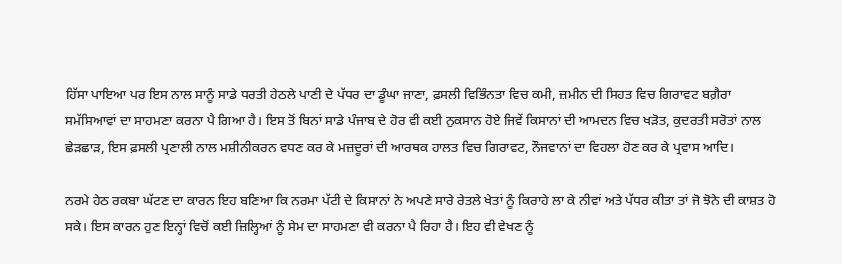ਹਿੱਸਾ ਪਾਇਆ ਪਰ ਇਸ ਨਾਲ ਸਾਨੂੰ ਸਾਡੇ ਧਰਤੀ ਹੇਠਲੇ ਪਾਣੀ ਦੇ ਪੱਧਰ ਦਾ ਡੂੰਘਾ ਜਾਣਾ, ਫ਼ਸਲੀ ਵਿਭਿੰਨਤਾ ਵਿਚ ਕਮੀ, ਜ਼ਮੀਨ ਦੀ ਸਿਹਤ ਵਿਚ ਗਿਰਾਵਟ ਬਗ਼ੈਰਾ ਸਮੱਸਿਆਵਾਂ ਦਾ ਸਾਹਮਣਾ ਕਰਨਾ ਪੈ ਗਿਆ ਹੈ। ਇਸ ਤੋਂ ਬਿਨਾਂ ਸਾਡੇ ਪੰਜਾਬ ਦੇ ਹੋਰ ਵੀ ਕਈ ਨੁਕਸਾਨ ਹੋਏ ਜਿਵੇਂ ਕਿਸਾਨਾਂ ਦੀ ਆਮਦਨ ਵਿਚ ਖੜੋਤ, ਕੁਦਰਤੀ ਸਰੋਤਾਂ ਨਾਲ ਛੇੜਛਾੜ, ਇਸ ਫ਼ਸਲੀ ਪ੍ਰਣਾਲੀ ਨਾਲ ਮਸ਼ੀਨੀਕਰਨ ਵਧਣ ਕਰ ਕੇ ਮਜ਼ਦੂਰਾਂ ਦੀ ਆਰਥਕ ਹਾਲਤ ਵਿਚ ਗਿਰਾਵਟ, ਨੌਜਵਾਨਾਂ ਦਾ ਵਿਹਲਾ ਹੋਣ ਕਰ ਕੇ ਪ੍ਰਵਾਸ ਆਦਿ।

ਨਰਮੇ ਹੇਠ ਰਕਬਾ ਘੱਟਣ ਦਾ ਕਾਰਨ ਇਹ ਬਣਿਆ ਕਿ ਨਰਮਾ ਪੱਟੀ ਦੇ ਕਿਸਾਨਾਂ ਨੇ ਅਪਣੇ ਸਾਰੇ ਰੇਤਲੇ ਖੇਤਾਂ ਨੂੰ ਕਿਰਾਹੇ ਲਾ ਕੇ ਨੀਵਾਂ ਅਤੇ ਪੱਧਰ ਕੀਤਾ ਤਾਂ ਜੋ ਝੋਨੇ ਦੀ ਕਾਸ਼ਤ ਹੋ ਸਕੇ। ਇਸ ਕਾਰਨ ਹੁਣ ਇਨ੍ਹਾਂ ਵਿਚੋਂ ਕਈ ਜ਼ਿਲ੍ਹਿਆਂ ਨੂੰ ਸੇਮ ਦਾ ਸਾਹਮਣਾ ਵੀ ਕਰਨਾ ਪੈ ਰਿਹਾ ਹੈ। ਇਹ ਵੀ ਵੇਖਣ ਨੂੰ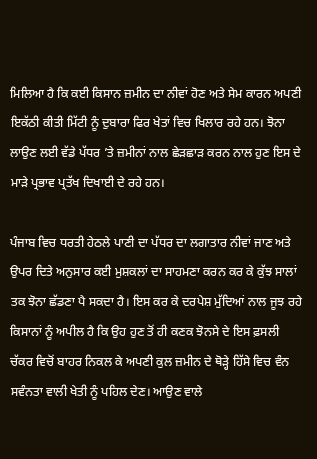ਮਿਲਿਆ ਹੈ ਕਿ ਕਈ ਕਿਸਾਨ ਜ਼ਮੀਨ ਦਾ ਨੀਵਾਂ ਹੋਣ ਅਤੇ ਸੇਮ ਕਾਰਨ ਅਪਣੀ ਇਕੱਠੀ ਕੀਤੀ ਮਿੱਟੀ ਨੂੰ ਦੁਬਾਰਾ ਫਿਰ ਖੇਤਾਂ ਵਿਚ ਖਿਲਾਰ ਰਹੇ ਹਨ। ਝੋਨਾ ਲਾਉਣ ਲਈ ਵੱਡੇ ਪੱਧਰ ’ਤੇ ਜ਼ਮੀਨਾਂ ਨਾਲ ਛੇੜਛਾੜ ਕਰਨ ਨਾਲ ਹੁਣ ਇਸ ਦੇ ਮਾੜੇ ਪ੍ਰਭਾਵ ਪ੍ਰਤੱਖ ਦਿਖਾਈ ਦੇ ਰਹੇ ਹਨ।

ਪੰਜਾਬ ਵਿਚ ਧਰਤੀ ਹੇਠਲੇ ਪਾਣੀ ਦਾ ਪੱਧਰ ਦਾ ਲਗਾਤਾਰ ਨੀਵਾਂ ਜਾਣ ਅਤੇ ਉਪਰ ਦਿਤੇ ਅਨੁਸਾਰ ਕਈ ਮੁਸ਼ਕਲਾਂ ਦਾ ਸਾਹਮਣਾ ਕਰਨ ਕਰ ਕੇ ਕੁੱਝ ਸਾਲਾਂ ਤਕ ਝੋਨਾ ਛੱਡਣਾ ਪੈ ਸਕਦਾ ਹੈ। ਇਸ ਕਰ ਕੇ ਦਰਪੇਸ਼ ਮੁੱਦਿਆਂ ਨਾਲ ਜੂਝ ਰਹੇ ਕਿਸਾਨਾਂ ਨੂੰ ਅਪੀਲ ਹੈ ਕਿ ਉਹ ਹੁਣ ਤੋਂ ਹੀ ਕਣਕ ਝੋਨਸੇ ਦੇ ਇਸ ਫ਼ਸਲੀ ਚੱਕਰ ਵਿਚੋਂ ਬਾਹਰ ਨਿਕਲ ਕੇ ਅਪਣੀ ਕੁਲ ਜ਼ਮੀਨ ਦੇ ਥੋੜ੍ਹੇ ਹਿੱਸੇ ਵਿਚ ਵੰਨ ਸਵੰਨਤਾ ਵਾਲੀ ਖੇਤੀ ਨੂੰ ਪਹਿਲ ਦੇਣ। ਆਉਣ ਵਾਲੇ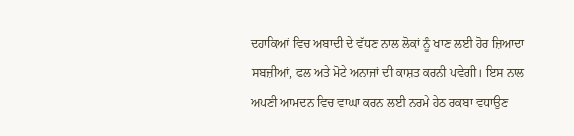ਦਹਾਕਿਆਂ ਵਿਚ ਅਬਾਦੀ ਦੇ ਵੱਧਣ ਨਾਲ ਲੋਕਾਂ ਨੂੰ ਖਾਣ ਲਈ ਹੋਰ ਜ਼ਿਆਦਾ ਸਬਜ਼ੀਆਂ, ਫਲ ਅਤੇ ਮੋਟੇ ਅਨਾਜਾਂ ਦੀ ਕਾਸ਼ਤ ਕਰਨੀ ਪਵੇਗੀ। ਇਸ ਨਾਲ ਅਪਣੀ ਆਮਦਨ ਵਿਚ ਵਾਘਾ ਕਰਨ ਲਈ ਨਰਮੇ ਹੇਠ ਰਕਬਾ ਵਧਾਉਣ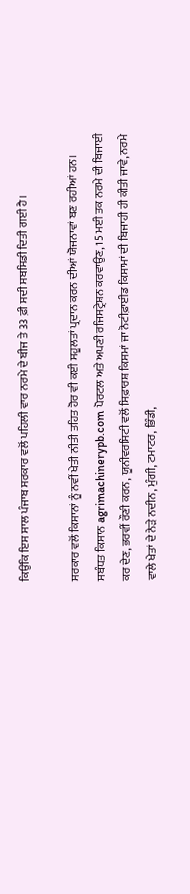ਕਿਉਂਕਿ ਇਸ ਸਾਲ ਪੰਜਾਬ ਸਰਕਾਰ ਵਲੋਂ ਪਹਿਲੀ ਵਾਰ ਨਰਮੇ ਦੇ ਬੀਜ ਤੇ 33 ਫ਼ੀ ਸਦੀ ਸਬਸਿਡੀ ਦਿਤੀ ਗਈ ਹੈ।

ਸਰਕਾਰ ਵਲੋਂ ਕਿਸਾਨਾਂ ਨੂੰ ਨਵੀਂ ਖੇਤੀ ਨੀਤੀ ਤਹਿਤ ਹੋਰ ਵੀ ਕਈ ਸਹੂਲਤਾਂ ਪ੍ਰਦਾਨ ਕਰਨ ਦੀਆਂ ਯੋਜਨਾਵਾਂ ਬਣ ਰਹੀਆਂ ਹਨ। ਸਬੰਧਤ ਕਿਸਾਨ agrimachinerypb.com ਪੋਰਟਲ ਅਤੇ ਅਪਣੀ ਰਜਿਸਟ੍ਰੇਸ਼ਨ ਕਰਵਾਉਣ, 15 ਮਈ ਤਕ ਨਰਮੇ ਦੀ ਬਿਜਾਈ ਕਰ ਦੇਣ, ਭਰਵੀਂ ਰੌਣੀ ਕਰਨ, ਯੂਨੀਵਰਸਿਟੀ ਵਲੋਂ ਸਿਫ਼ਾਰਸ਼ ਕਿਸਮਾਂ ਜਾ ਨੋਟੀਫ਼ਾਈਡ ਕਿਸਾਮਾਂ ਦੀ ਬਿਜਾਹੀ ਹੀ ਕੀਤੀ ਜਾਵੇ, ਨਰਮੇ ਵਾਲੇ ਖੇਤਾਂ ਦੇ ਨੇੜੇ ਨਦੀਨ, ਮੁੰਗੀ, ਟਮਾਟਰ, ਭਿੰਡੀ,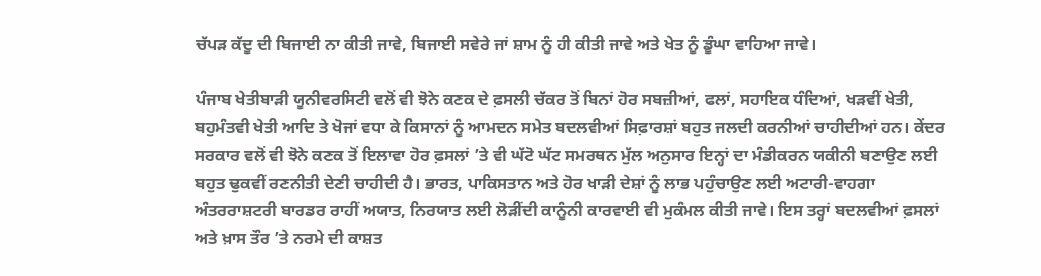ਚੱਪੜ ਕੱਦੂ ਦੀ ਬਿਜਾਈ ਨਾ ਕੀਤੀ ਜਾਵੇ, ਬਿਜਾਈ ਸਵੇਰੇ ਜਾਂ ਸ਼ਾਮ ਨੂੰ ਹੀ ਕੀਤੀ ਜਾਵੇ ਅਤੇ ਖੇਤ ਨੂੰ ਡੂੰਘਾ ਵਾਹਿਆ ਜਾਵੇ।

ਪੰਜਾਬ ਖੇਤੀਬਾੜੀ ਯੂਨੀਵਰਸਿਟੀ ਵਲੋਂ ਵੀ ਝੋਨੇ ਕਣਕ ਦੇ ਫ਼ਸਲੀ ਚੱਕਰ ਤੋਂ ਬਿਨਾਂ ਹੋਰ ਸਬਜ਼ੀਆਂ, ਫਲਾਂ, ਸਹਾਇਕ ਧੰਦਿਆਂ, ਖੜਵੀਂ ਖੇਤੀ, ਬਹੁਮੰਤਵੀ ਖੇਤੀ ਆਦਿ ਤੇ ਖੋਜਾਂ ਵਧਾ ਕੇ ਕਿਸਾਨਾਂ ਨੂੰ ਆਮਦਨ ਸਮੇਤ ਬਦਲਵੀਆਂ ਸਿਫ਼ਾਰਸ਼ਾਂ ਬਹੁਤ ਜਲਦੀ ਕਰਨੀਆਂ ਚਾਹੀਦੀਆਂ ਹਨ। ਕੇਂਦਰ ਸਰਕਾਰ ਵਲੋਂ ਵੀ ਝੋਨੇ ਕਣਕ ਤੋਂ ਇਲਾਵਾ ਹੋਰ ਫ਼ਸਲਾਂ ’ਤੇ ਵੀ ਘੱਟੋ ਘੱਟ ਸਮਰਥਨ ਮੁੱਲ ਅਨੁਸਾਰ ਇਨ੍ਹਾਂ ਦਾ ਮੰਡੀਕਰਨ ਯਕੀਨੀ ਬਣਾਉਣ ਲਈ ਬਹੁਤ ਢੁਕਵੀਂ ਰਣਨੀਤੀ ਦੇਣੀ ਚਾਹੀਦੀ ਹੈ। ਭਾਰਤ, ਪਾਕਿਸਤਾਨ ਅਤੇ ਹੋਰ ਖਾੜੀ ਦੇਸ਼ਾਂ ਨੂੰ ਲਾਭ ਪਹੁੰਚਾਉਣ ਲਈ ਅਟਾਰੀ-ਵਾਹਗਾ ਅੰਤਰਰਾਸ਼ਟਰੀ ਬਾਰਡਰ ਰਾਹੀਂ ਅਯਾਤ, ਨਿਰਯਾਤ ਲਈ ਲੋੜੀਂਦੀ ਕਾਨੂੰਨੀ ਕਾਰਵਾਈ ਵੀ ਮੁਕੰਮਲ ਕੀਤੀ ਜਾਵੇ। ਇਸ ਤਰ੍ਹਾਂ ਬਦਲਵੀਆਂ ਫ਼ਸਲਾਂ ਅਤੇ ਖ਼ਾਸ ਤੌਰ ’ਤੇ ਨਰਮੇ ਦੀ ਕਾਸ਼ਤ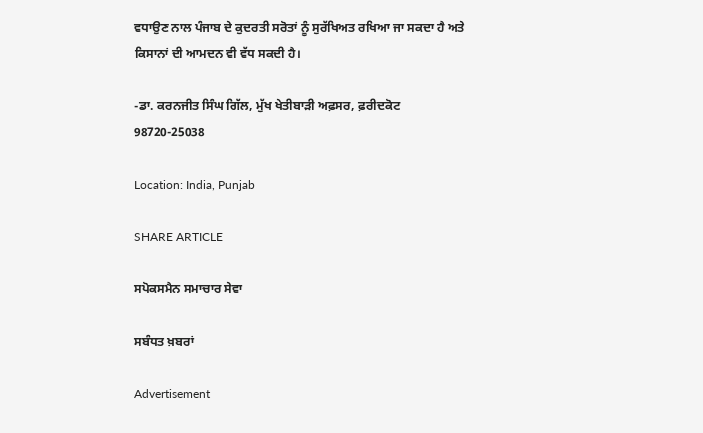ਵਧਾਉਣ ਨਾਲ ਪੰਜਾਬ ਦੇ ਕੁਦਰਤੀ ਸਰੋਤਾਂ ਨੂੰ ਸੁਰੱਖਿਅਤ ਰਖਿਆ ਜਾ ਸਕਦਾ ਹੈ ਅਤੇ ਕਿਸਾਨਾਂ ਦੀ ਆਮਦਨ ਵੀ ਵੱਧ ਸਕਦੀ ਹੈ।

-ਡਾ. ਕਰਨਜੀਤ ਸਿੰਘ ਗਿੱਲ, ਮੁੱਖ ਖੇਤੀਬਾੜੀ ਅਫ਼ਸਰ, ਫ਼ਰੀਦਕੋਟ
98720-25038

Location: India, Punjab

SHARE ARTICLE

ਸਪੋਕਸਮੈਨ ਸਮਾਚਾਰ ਸੇਵਾ

ਸਬੰਧਤ ਖ਼ਬਰਾਂ

Advertisement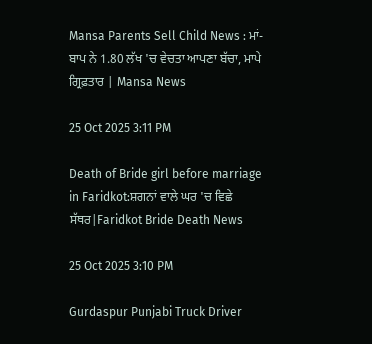Mansa Parents Sell Child News : ਮਾਂ-ਬਾਪ ਨੇ 1.80 ਲੱਖ 'ਚ ਵੇਚਤਾ ਆਪਣਾ ਬੱਚਾ, ਮਾਪੇ ਗ੍ਰਿਫ਼ਤਾਰ | Mansa News

25 Oct 2025 3:11 PM

Death of Bride girl before marriage in Faridkot:ਸ਼ਗਨਾਂ ਵਾਲੇ ਘਰ 'ਚ ਵਿਛੇ ਸੱਥਰ|Faridkot Bride Death News

25 Oct 2025 3:10 PM

Gurdaspur Punjabi Truck Driver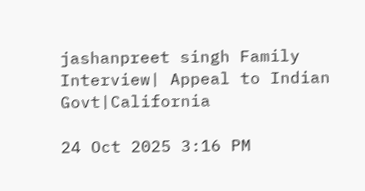jashanpreet singh Family Interview| Appeal to Indian Govt|California

24 Oct 2025 3:16 PM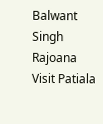Balwant Singh Rajoana Visit Patiala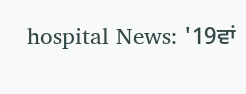hospital News: '19ਵਾਂ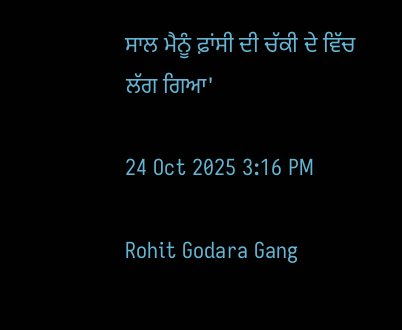ਸਾਲ ਮੈਨੂੰ ਫ਼ਾਂਸੀ ਦੀ ਚੱਕੀ ਦੇ ਵਿੱਚ ਲੱਗ ਗਿਆ'

24 Oct 2025 3:16 PM

Rohit Godara Gang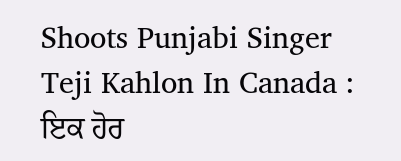Shoots Punjabi Singer Teji Kahlon In Canada : ਇਕ ਹੋਰ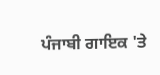ਪੰਜਾਬੀ ਗਾਇਕ 'ਤੇ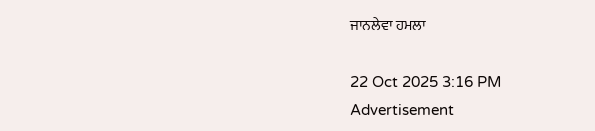ਜਾਨਲੇਵਾ ਹਮਲਾ

22 Oct 2025 3:16 PM
Advertisement